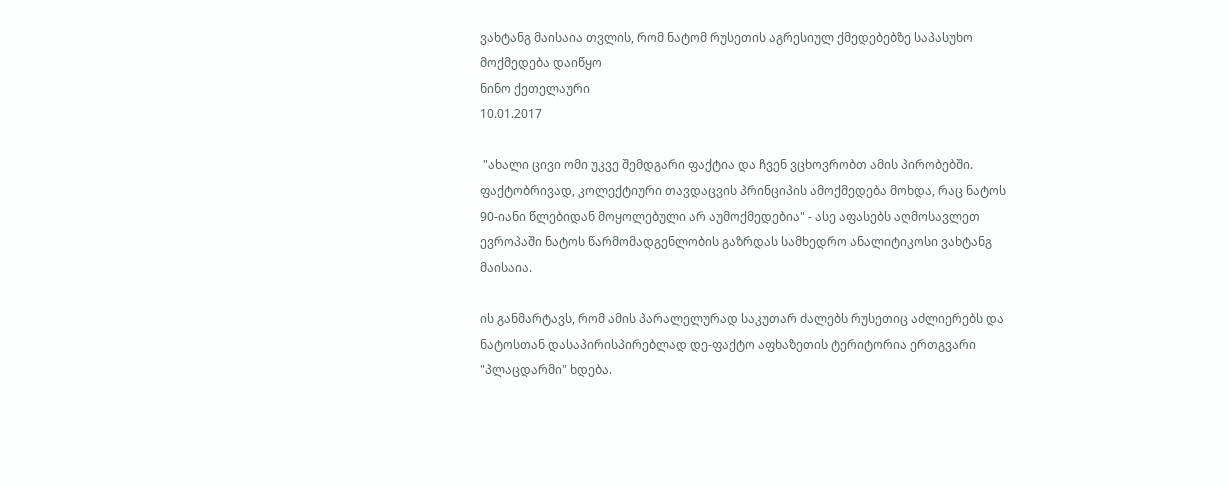ვახტანგ მაისაია თვლის, რომ ნატომ რუსეთის აგრესიულ ქმედებებზე საპასუხო მოქმედება დაიწყო
ნინო ქეთელაური
10.01.2017

 "ახალი ცივი ომი უკვე შემდგარი ფაქტია და ჩვენ ვცხოვრობთ ამის პირობებში. ფაქტობრივად, კოლექტიური თავდაცვის პრინციპის ამოქმედება მოხდა, რაც ნატოს 90-იანი წლებიდან მოყოლებული არ აუმოქმედებია" - ასე აფასებს აღმოსავლეთ ევროპაში ნატოს წარმომადგენლობის გაზრდას სამხედრო ანალიტიკოსი ვახტანგ მაისაია.

ის განმარტავს, რომ ამის პარალელურად საკუთარ ძალებს რუსეთიც აძლიერებს და ნატოსთან დასაპირისპირებლად დე-ფაქტო აფხაზეთის ტერიტორია ერთგვარი "პლაცდარმი" ხდება.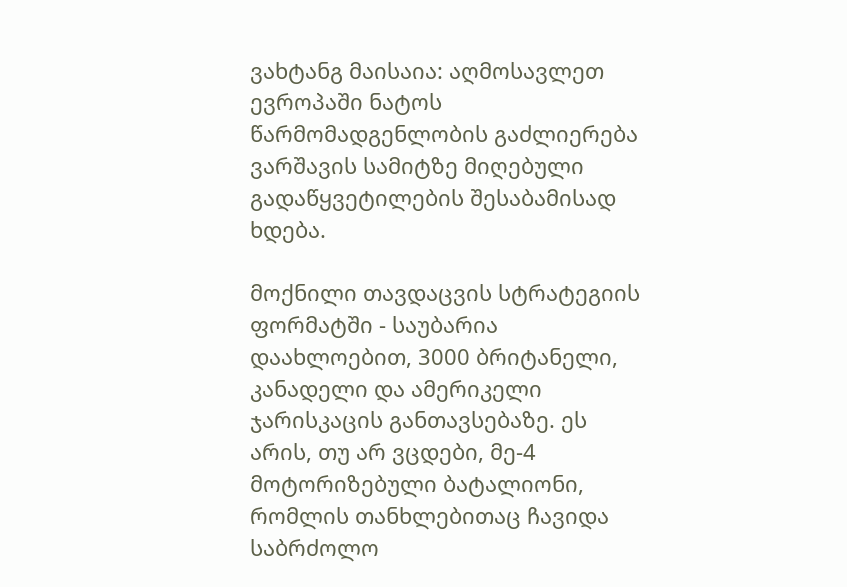ვახტანგ მაისაია: აღმოსავლეთ ევროპაში ნატოს წარმომადგენლობის გაძლიერება ვარშავის სამიტზე მიღებული გადაწყვეტილების შესაბამისად ხდება.

მოქნილი თავდაცვის სტრატეგიის ფორმატში - საუბარია დაახლოებით, 3000 ბრიტანელი, კანადელი და ამერიკელი ჯარისკაცის განთავსებაზე. ეს არის, თუ არ ვცდები, მე-4 მოტორიზებული ბატალიონი, რომლის თანხლებითაც ჩავიდა საბრძოლო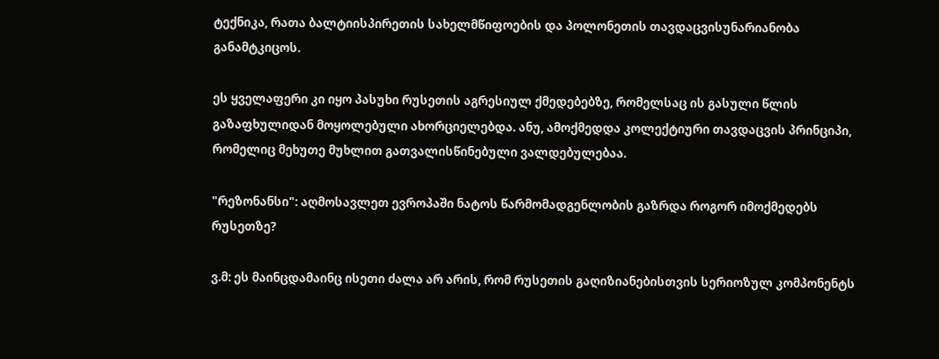ტექნიკა, რათა ბალტიისპირეთის სახელმწიფოების და პოლონეთის თავდაცვისუნარიანობა განამტკიცოს.

ეს ყველაფერი კი იყო პასუხი რუსეთის აგრესიულ ქმედებებზე, რომელსაც ის გასული წლის გაზაფხულიდან მოყოლებული ახორციელებდა. ანუ, ამოქმედდა კოლექტიური თავდაცვის პრინციპი, რომელიც მეხუთე მუხლით გათვალისწინებული ვალდებულებაა.

"რეზონანსი": აღმოსავლეთ ევროპაში ნატოს წარმომადგენლობის გაზრდა როგორ იმოქმედებს რუსეთზე?

ვ.მ: ეს მაინცდამაინც ისეთი ძალა არ არის, რომ რუსეთის გაღიზიანებისთვის სერიოზულ კომპონენტს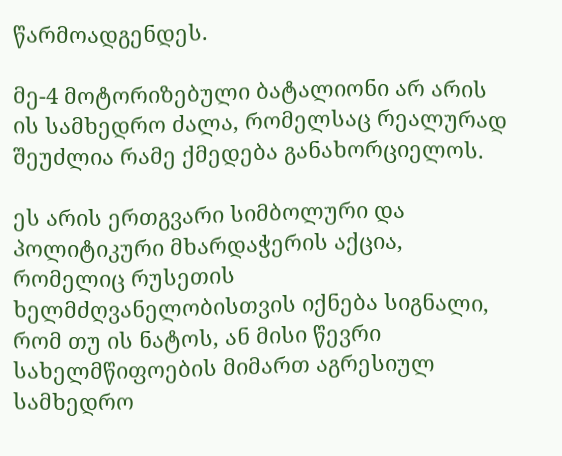წარმოადგენდეს.

მე-4 მოტორიზებული ბატალიონი არ არის ის სამხედრო ძალა, რომელსაც რეალურად შეუძლია რამე ქმედება განახორციელოს.

ეს არის ერთგვარი სიმბოლური და პოლიტიკური მხარდაჭერის აქცია, რომელიც რუსეთის ხელმძღვანელობისთვის იქნება სიგნალი, რომ თუ ის ნატოს, ან მისი წევრი სახელმწიფოების მიმართ აგრესიულ სამხედრო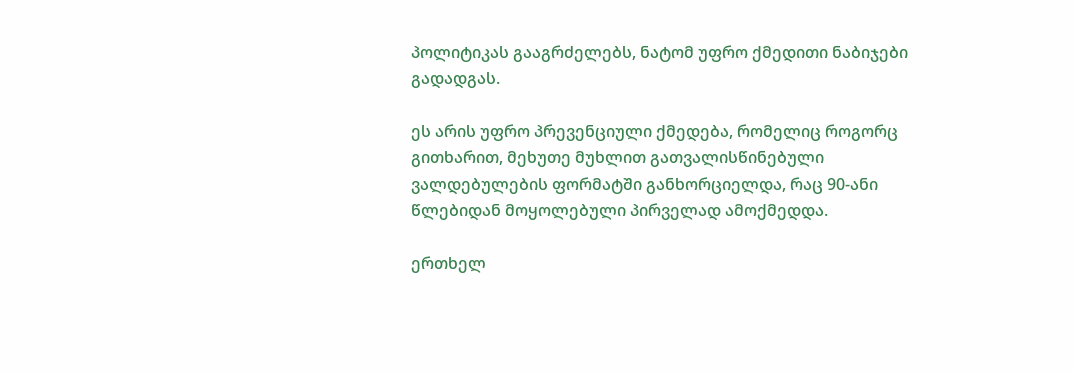პოლიტიკას გააგრძელებს, ნატომ უფრო ქმედითი ნაბიჯები გადადგას.

ეს არის უფრო პრევენციული ქმედება, რომელიც როგორც გითხარით, მეხუთე მუხლით გათვალისწინებული ვალდებულების ფორმატში განხორციელდა, რაც 90-ანი წლებიდან მოყოლებული პირველად ამოქმედდა.

ერთხელ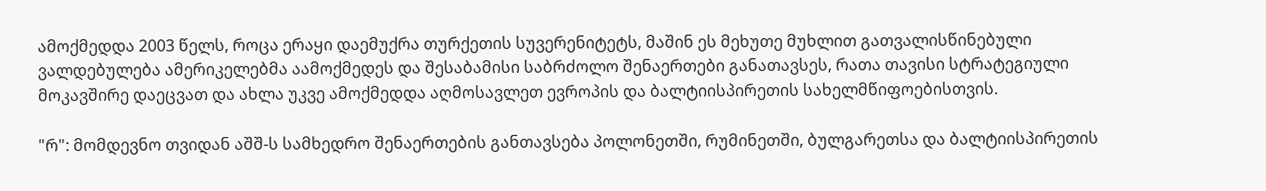ამოქმედდა 2003 წელს, როცა ერაყი დაემუქრა თურქეთის სუვერენიტეტს, მაშინ ეს მეხუთე მუხლით გათვალისწინებული ვალდებულება ამერიკელებმა აამოქმედეს და შესაბამისი საბრძოლო შენაერთები განათავსეს, რათა თავისი სტრატეგიული მოკავშირე დაეცვათ და ახლა უკვე ამოქმედდა აღმოსავლეთ ევროპის და ბალტიისპირეთის სახელმწიფოებისთვის.

"რ": მომდევნო თვიდან აშშ-ს სამხედრო შენაერთების განთავსება პოლონეთში, რუმინეთში, ბულგარეთსა და ბალტიისპირეთის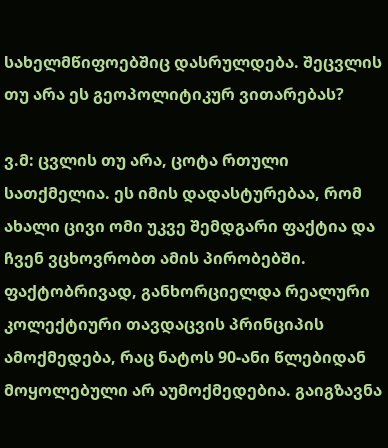სახელმწიფოებშიც დასრულდება. შეცვლის თუ არა ეს გეოპოლიტიკურ ვითარებას?

ვ.მ: ცვლის თუ არა, ცოტა რთული სათქმელია. ეს იმის დადასტურებაა, რომ ახალი ცივი ომი უკვე შემდგარი ფაქტია და ჩვენ ვცხოვრობთ ამის პირობებში. ფაქტობრივად, განხორციელდა რეალური კოლექტიური თავდაცვის პრინციპის ამოქმედება, რაც ნატოს 90-ანი წლებიდან მოყოლებული არ აუმოქმედებია. გაიგზავნა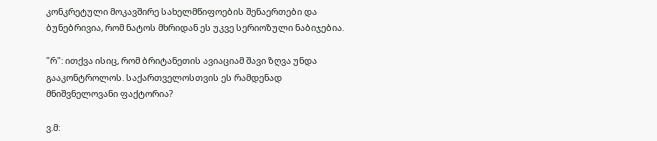კონკრეტული მოკავშირე სახელმწიფოების შენაერთები და ბუნებრივია, რომ ნატოს მხრიდან ეს უკვე სერიოზული ნაბიჯებია.

"რ": ითქვა ისიც, რომ ბრიტანეთის ავიაციამ შავი ზღვა უნდა გააკონტროლოს. საქართველოსთვის ეს რამდენად მნიშვნელოვანი ფაქტორია?

ვ.მ: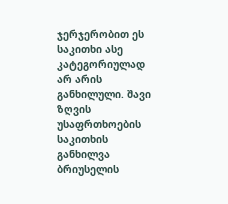ჯერჯერობით ეს საკითხი ასე კატეგორიულად არ არის განხილული. შავი ზღვის უსაფრთხოების საკითხის განხილვა ბრიუსელის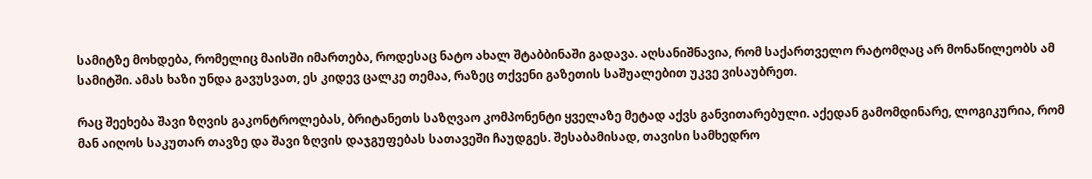სამიტზე მოხდება, რომელიც მაისში იმართება, როდესაც ნატო ახალ შტაბბინაში გადავა. აღსანიშნავია, რომ საქართველო რატომღაც არ მონაწილეობს ამ სამიტში. ამას ხაზი უნდა გავუსვათ, ეს კიდევ ცალკე თემაა, რაზეც თქვენი გაზეთის საშუალებით უკვე ვისაუბრეთ.

რაც შეეხება შავი ზღვის გაკონტროლებას, ბრიტანეთს საზღვაო კომპონენტი ყველაზე მეტად აქვს განვითარებული. აქედან გამომდინარე, ლოგიკურია, რომ მან აიღოს საკუთარ თავზე და შავი ზღვის დაჯგუფებას სათავეში ჩაუდგეს. შესაბამისად, თავისი სამხედრო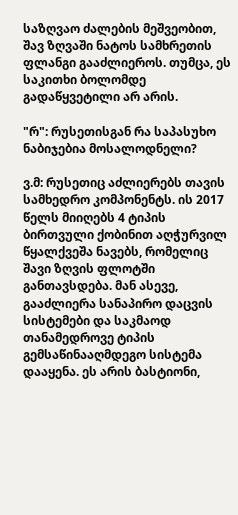საზღვაო ძალების მეშვეობით, შავ ზღვაში ნატოს სამხრეთის ფლანგი გააძლიეროს. თუმცა, ეს საკითხი ბოლომდე გადაწყვეტილი არ არის.

"რ": რუსეთისგან რა საპასუხო ნაბიჯებია მოსალოდნელი?

ვ.მ: რუსეთიც აძლიერებს თავის სამხედრო კომპონენტს. ის 2017 წელს მიიღებს 4 ტიპის ბირთვული ქობინით აღჭურვილ წყალქვეშა ნავებს, რომელიც შავი ზღვის ფლოტში განთავსდება. მან ასევე, გააძლიერა სანაპირო დაცვის სისტემები და საკმაოდ თანამედროვე ტიპის გემსაწინააღმდეგო სისტემა დააყენა. ეს არის ბასტიონი,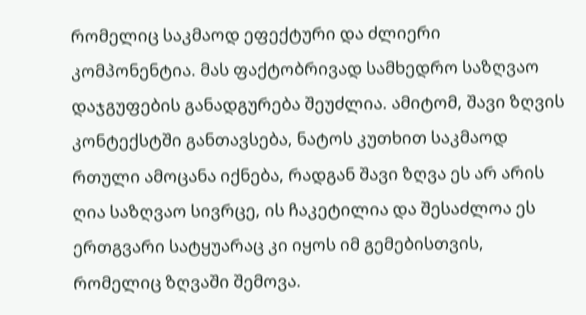რომელიც საკმაოდ ეფექტური და ძლიერი კომპონენტია. მას ფაქტობრივად სამხედრო საზღვაო დაჯგუფების განადგურება შეუძლია. ამიტომ, შავი ზღვის კონტექსტში განთავსება, ნატოს კუთხით საკმაოდ რთული ამოცანა იქნება, რადგან შავი ზღვა ეს არ არის ღია საზღვაო სივრცე, ის ჩაკეტილია და შესაძლოა ეს ერთგვარი სატყუარაც კი იყოს იმ გემებისთვის, რომელიც ზღვაში შემოვა.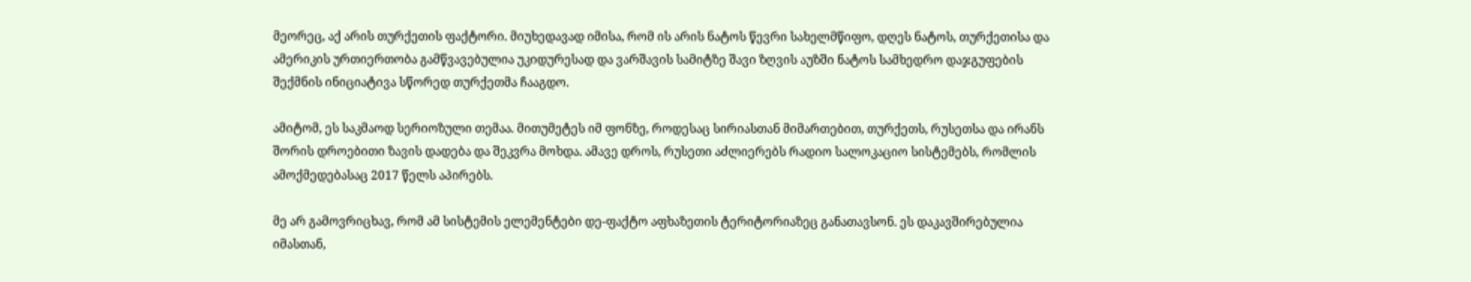მეორეც, აქ არის თურქეთის ფაქტორი. მიუხედავად იმისა, რომ ის არის ნატოს წევრი სახელმწიფო, დღეს ნატოს, თურქეთისა და ამერიკის ურთიერთობა გამწვავებულია უკიდურესად და ვარშავის სამიტზე შავი ზღვის აუზში ნატოს სამხედრო დაჯგუფების შექმნის ინიციატივა სწორედ თურქეთმა ჩააგდო.

ამიტომ, ეს საკმაოდ სერიოზული თემაა. მითუმეტეს იმ ფონზე, როდესაც სირიასთან მიმართებით, თურქეთს, რუსეთსა და ირანს შორის დროებითი ზავის დადება და შეკვრა მოხდა. ამავე დროს, რუსეთი აძლიერებს რადიო სალოკაციო სისტემებს, რომლის ამოქმედებასაც 2017 წელს აპირებს.

მე არ გამოვრიცხავ, რომ ამ სისტემის ელემენტები დე-ფაქტო აფხაზეთის ტერიტორიაზეც განათავსონ. ეს დაკავშირებულია იმასთან,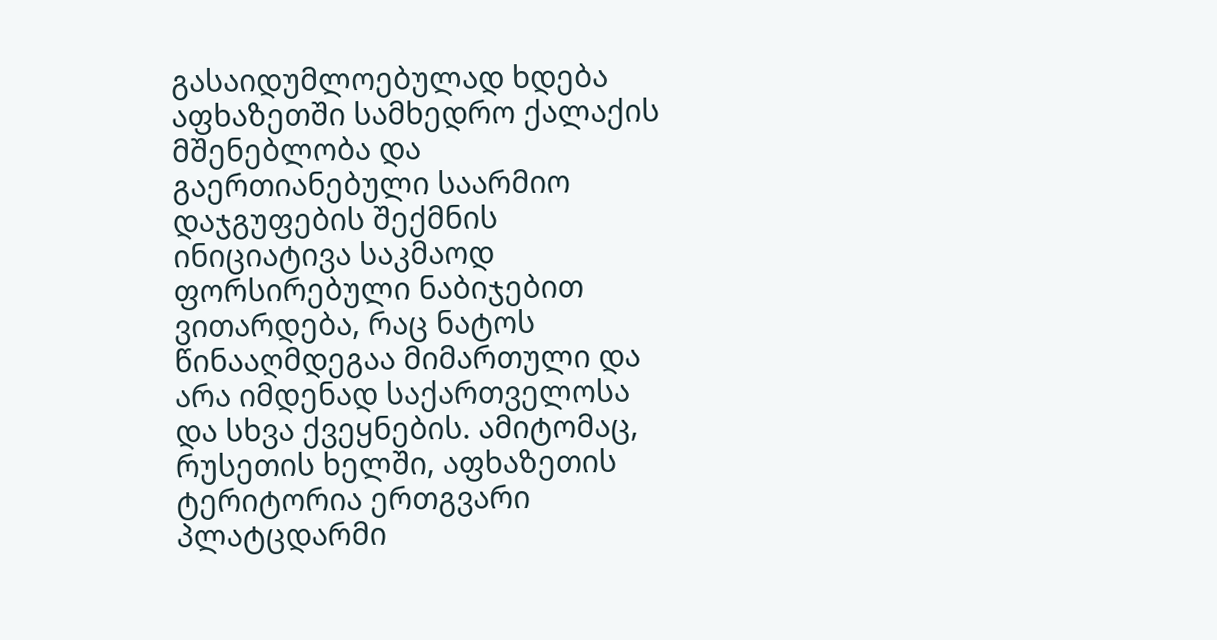გასაიდუმლოებულად ხდება აფხაზეთში სამხედრო ქალაქის მშენებლობა და გაერთიანებული საარმიო დაჯგუფების შექმნის ინიციატივა საკმაოდ ფორსირებული ნაბიჯებით ვითარდება, რაც ნატოს წინააღმდეგაა მიმართული და არა იმდენად საქართველოსა და სხვა ქვეყნების. ამიტომაც, რუსეთის ხელში, აფხაზეთის ტერიტორია ერთგვარი პლატცდარმი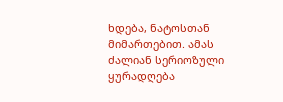ხდება, ნატოსთან მიმართებით. ამას ძალიან სერიოზული ყურადღება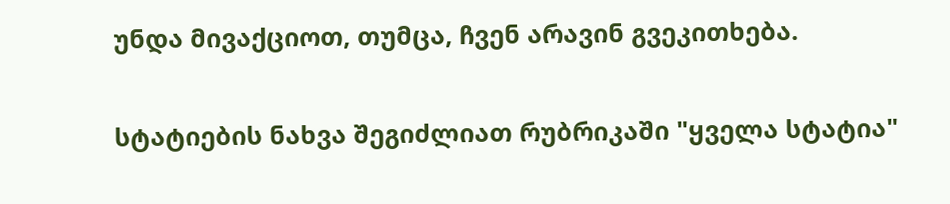უნდა მივაქციოთ, თუმცა, ჩვენ არავინ გვეკითხება.

სტატიების ნახვა შეგიძლიათ რუბრიკაში "ყველა სტატია"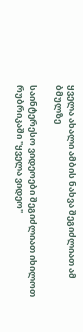ყველა ახალი ამბის ნახვა შეგიძლიათ ამ ბმულზე

საინტერესო ვიდეოები შეგიძლიათ იხილოთ რუბრიკაში "ყველა ვიდეო"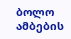ბოლო ამბების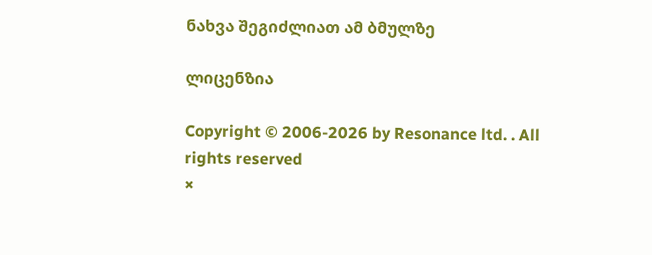ნახვა შეგიძლიათ ამ ბმულზე

ლიცენზია

Copyright © 2006-2026 by Resonance ltd. . All rights reserved
×